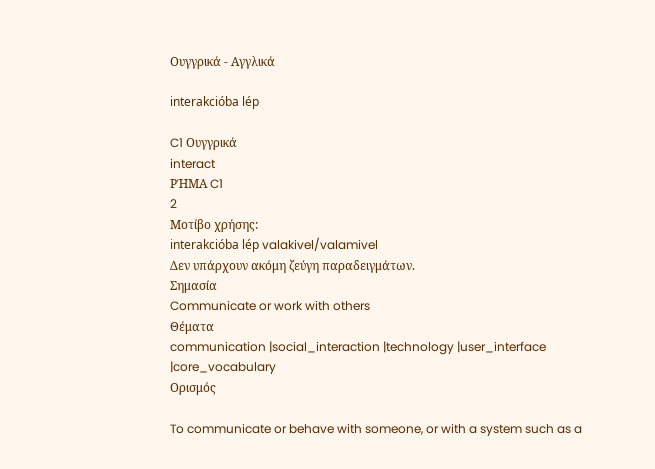Ουγγρικά - Αγγλικά

interakcióba lép

C1 Ουγγρικά
interact
ΡΉΜΑ C1
2
Μοτίβο χρήσης:
interakcióba lép valakivel/valamivel
Δεν υπάρχουν ακόμη ζεύγη παραδειγμάτων.
Σημασία
Communicate or work with others
Θέματα
communication |social_interaction |technology |user_interface |core_vocabulary
Ορισμός

To communicate or behave with someone, or with a system such as a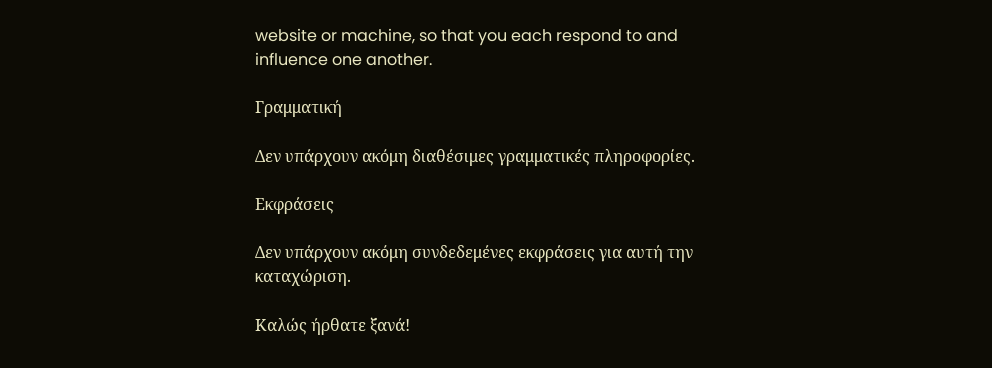website or machine, so that you each respond to and influence one another.

Γραμματική

Δεν υπάρχουν ακόμη διαθέσιμες γραμματικές πληροφορίες.

Εκφράσεις

Δεν υπάρχουν ακόμη συνδεδεμένες εκφράσεις για αυτή την καταχώριση.

Καλώς ήρθατε ξανά!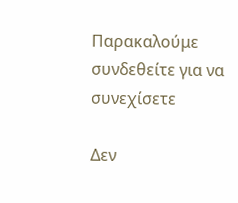Παρακαλούμε συνδεθείτε για να συνεχίσετε

Δεν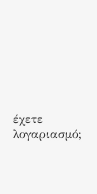έχετε λογαριασμό;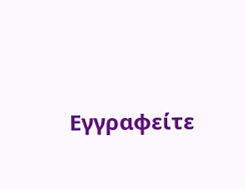Εγγραφείτε